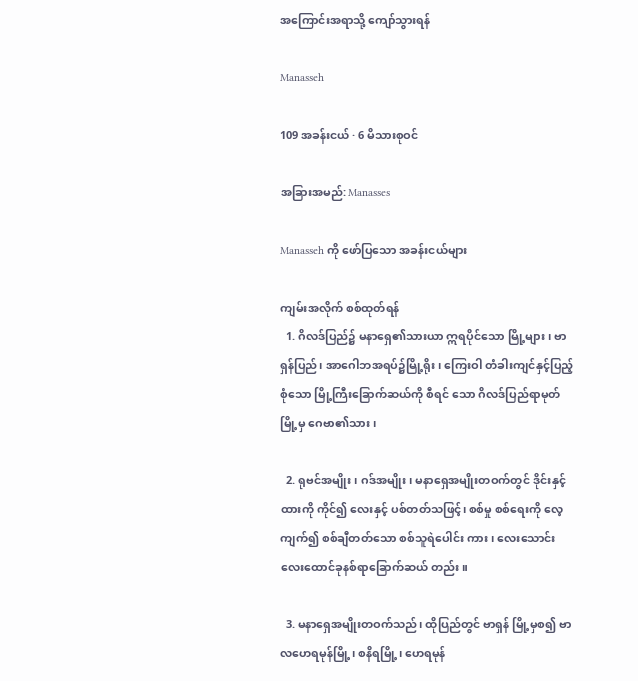အကြောင်းအရာသို့ ကျော်သွားရန်

Manasseh

109 အခန်းငယ် · 6 မိသားစုဝင်

အခြားအမည်: Manasses

Manasseh ကို ဖော်ပြသော အခန်းငယ်များ

ကျမ်းအလိုက် စစ်ထုတ်ရန်
  1. ဂိလဒ်ပြည်၌ မနာရှေ၏သားယာ ဣရပိုင်သော မြို့များ၊ ဗာရှန်ပြည်၊ အာဂေါဘအရပ်၌မြို့ရိုး၊ ကြေးဝါ တံခါးကျင်နှင့်ပြည့်စုံသော မြို့ကြီးခြောက်ဆယ်ကို စီရင် သော ဂိလဒ်ပြည်ရာမုတ်မြို့မှ ဂေဗာ၏သား၊

  2. ရုဗင်အမျိုး၊ ဂဒ်အမျိုး၊ မနာရှေအမျိုးတဝက်တွင် ဒိုင်းနှင့် ထားကို ကိုင်၍ လေးနှင့် ပစ်တတ်သဖြင့်၊ စစ်မှု စစ်ရေးကို လေ့ကျက်၍ စစ်ချီတတ်သော စစ်သူရဲပေါင်း ကား၊ လေးသောင်းလေးထောင်ခုနစ်ရာခြောက်ဆယ် တည်း။

  3. မနာရှေအမျိုးတဝက်သည်၊ ထိုပြည်တွင် ဗာရှန် မြို့မှစ၍ ဗာလဟေရမုန်မြို့၊ စနိရမြို့၊ ဟေရမုန်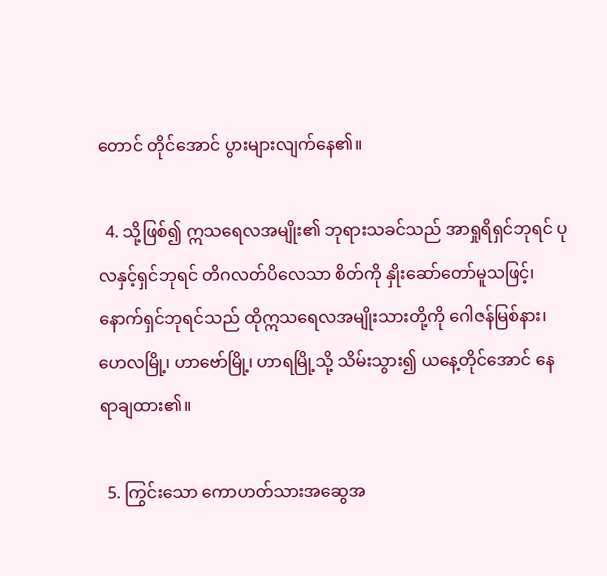တောင် တိုင်အောင် ပွားများလျက်နေ၏။

  4. သို့ဖြစ်၍ ဣသရေလအမျိုး၏ ဘုရားသခင်သည် အာရှုရိရှင်ဘုရင် ပုလနှင့်ရှင်ဘုရင် တိဂလတ်ပိလေသာ စိတ်ကို နှိုးဆော်တော်မူသဖြင့်၊ နောက်ရှင်ဘုရင်သည် ထိုဣသရေလအမျိုးသားတို့ကို ဂေါဇန်မြစ်နား၊ ဟေလမြို့၊ ဟာဗော်မြို့၊ ဟာရမြို့သို့ သိမ်းသွား၍ ယနေ့တိုင်အောင် နေရာချထား၏။

  5. ကြွင်းသော ကောဟတ်သားအဆွေအ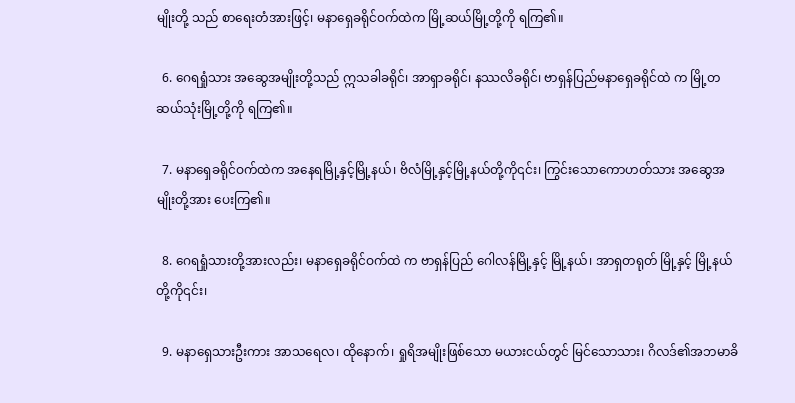မျိုးတို့ သည် စာရေးတံအားဖြင့်၊ မနာရှေခရိုင်ဝက်ထဲက မြို့ဆယ်မြို့တို့ကို ရကြ၏။

  6. ဂေရရှုံသား အဆွေအမျိုးတို့သည် ဣသခါခရိုင်၊ အာရှာခရိုင်၊ နဿလိခရိုင်၊ ဗာရှန်ပြည်မနာရှေခရိုင်ထဲ က မြို့တဆယ်သုံးမြို့တို့ကို ရကြ၏။

  7. မနာရှေခရိုင်ဝက်ထဲက အနေရမြို့နှင့်မြို့နယ်၊ ဗိလံမြို့နှင့်မြို့နယ်တို့ကို၎င်း၊ ကြွင်းသောကောဟတ်သား အဆွေအမျိုးတို့အား ပေးကြ၏။

  8. ဂေရရှုံသားတို့အားလည်း၊ မနာရှေခရိုင်ဝက်ထဲ က ဗာရှန်ပြည် ဂေါလန်မြို့နှင့် မြို့နယ်၊ အာရှတရုတ် မြို့နှင့် မြို့နယ်တို့ကို၎င်း၊

  9. မနာရှေသားဦးကား အာသရေလ၊ ထိုနောက်၊ ရှုရိအမျိုးဖြစ်သော မယားငယ်တွင် မြင်သောသား၊ ဂိလဒ်၏အဘမာခိ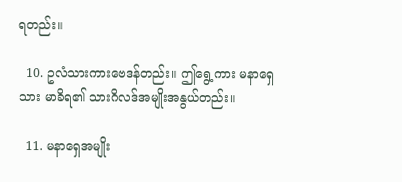ရတည်း။

  10. ဥလံသားကားဗေဒန်တည်း။ ဤရွေ့ကား မနာရှေသား မာခိရ၏ သားဂိလဒ်အမျိုးအနွယ်တည်း။

  11. မနာရှေအမျိုး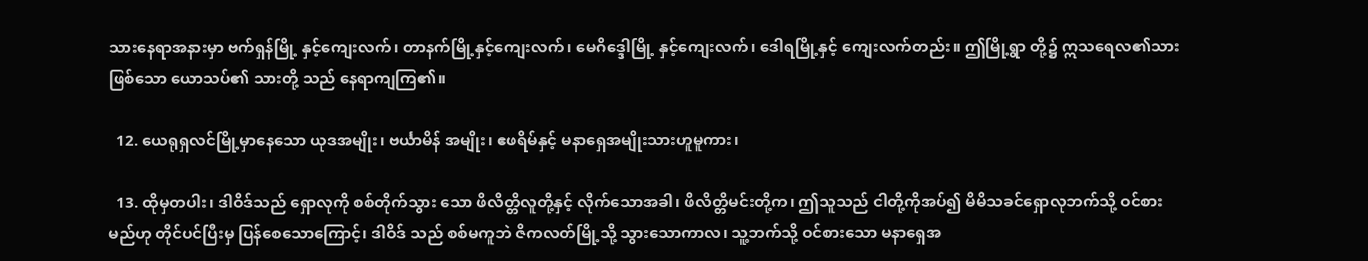သားနေရာအနားမှာ ဗက်ရှန်မြို့ နှင့်ကျေးလက်၊ တာနက်မြို့နှင့်ကျေးလက်၊ မေဂိဒ္ဒေါမြို့ နှင့်ကျေးလက်၊ ဒေါရမြို့နှင့် ကျေးလက်တည်း။ ဤမြို့ရွာ တို့၌ ဣသရေလ၏သားဖြစ်သော ယောသပ်၏ သားတို့ သည် နေရာကျကြ၏။

  12. ယေရုရှလင်မြို့မှာနေသော ယုဒအမျိုး၊ ဗင်္ယာမိန် အမျိုး၊ ဧဖရိမ်နှင့် မနာရှေအမျိုးသားဟူမူကား၊

  13. ထိုမှတပါး၊ ဒါဝိဒ်သည် ရှောလုကို စစ်တိုက်သွား သော ဖိလိတ္တိလူတို့နှင့် လိုက်သောအခါ၊ ဖိလိတ္တိမင်းတို့က၊ ဤသူသည် ငါတို့ကိုအပ်၍ မိမိသခင်ရှောလုဘက်သို့ ဝင်စားမည်ဟု တိုင်ပင်ပြီးမှ ပြန်စေသောကြောင့်၊ ဒါဝိဒ် သည် စစ်မကူဘဲ ဇိကလတ်မြို့သို့ သွားသောကာလ၊ သူ့ဘက်သို့ ဝင်စားသော မနာရှေအ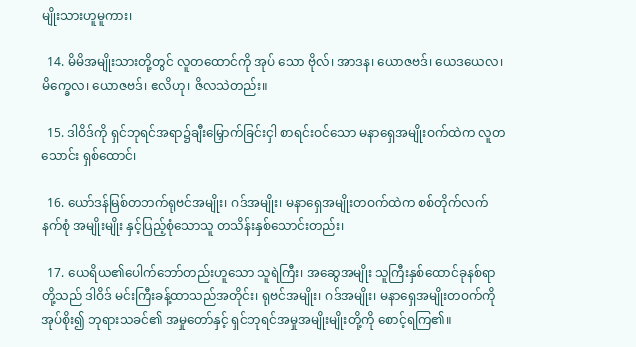မျိုးသားဟူမူကား၊

  14. မိမိအမျိုးသားတို့တွင် လူတထောင်ကို အုပ် သော ဗိုလ်၊ အာဒန၊ ယောဇဗဒ်၊ ယေဒယေလ၊ မိက္ခေလ၊ ယောဇဗဒ်၊ ဧလိဟု၊ ဇိလသဲတည်း။

  15. ဒါဝိဒ်ကို ရှင်ဘုရင်အရာ၌ချီးမြှောက်ခြင်းငှါ စာရင်းဝင်သော မနာရှေအမျိုးဝက်ထဲက လူတသောင်း ရှစ်ထောင်၊

  16. ယော်ဒန်မြစ်တဘက်ရုဗင်အမျိုး၊ ဂဒ်အမျိုး၊ မနာရှေအမျိုးတဝက်ထဲက စစ်တိုက်လက်နက်စုံ အမျိုးမျိုး နှင့်ပြည့်စုံသောသူ တသိန်းနှစ်သောင်းတည်း၊

  17. ယေရိယ၏ပေါက်ဘော်တည်းဟူသော သူရဲကြီး၊ အဆွေအမျိုး သူကြီးနှစ်ထောင်ခုနစ်ရာတို့သည် ဒါဝိဒ် မင်းကြီးခန့်ထာသည်အတိုင်း၊ ရုဗင်အမျိုး၊ ဂဒ်အမျိုး၊ မနာရှေအမျိုးတဝက်ကို အုပ်စိုး၍ ဘုရားသခင်၏ အမှုတော်နှင့် ရှင်ဘုရင်အမှုအမျိုးမျိုးတို့ကို စောင့်ရကြ၏။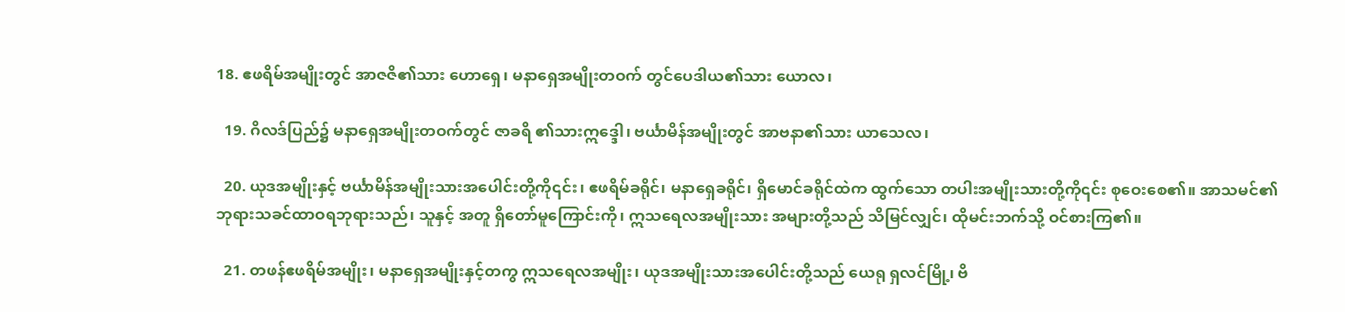18. ဧဖရိမ်အမျိုးတွင် အာဇဇိ၏သား ဟောရှေ၊ မနာရှေအမျိုးတဝက် တွင်ပေဒါယ၏သား ယောလ၊

  19. ဂိလဒ်ပြည်၌ မနာရှေအမျိုးတဝက်တွင် ဇာခရိ ၏သားဣဒ္ဒေါ၊ ဗင်္ယာမိန်အမျိုးတွင် အာဗနာ၏သား ယာသေလ၊

  20. ယုဒအမျိုးနှင့် ဗင်္ယာမိန်အမျိုးသားအပေါင်းတို့ကို၎င်း၊ ဧဖရိမ်ခရိုင်၊ မနာရှေခရိုင်၊ ရှိမောင်ခရိုင်ထဲက ထွက်သော တပါးအမျိုးသားတို့ကို၎င်း စုဝေးစေ၏။ အာသမင်၏ ဘုရားသခင်ထာဝရဘုရားသည်၊ သူနှင့် အတူ ရှိတော်မူကြောင်းကို၊ ဣသရေလအမျိုးသား အများတို့သည် သိမြင်လျှင်၊ ထိုမင်းဘက်သို့ ဝင်စားကြ၏။

  21. တဖန်ဧဖရိမ်အမျိုး၊ မနာရှေအမျိုးနှင့်တကွ ဣသရေလအမျိုး၊ ယုဒအမျိုးသားအပေါင်းတို့သည် ယေရု ရှလင်မြို့၊ ဗိ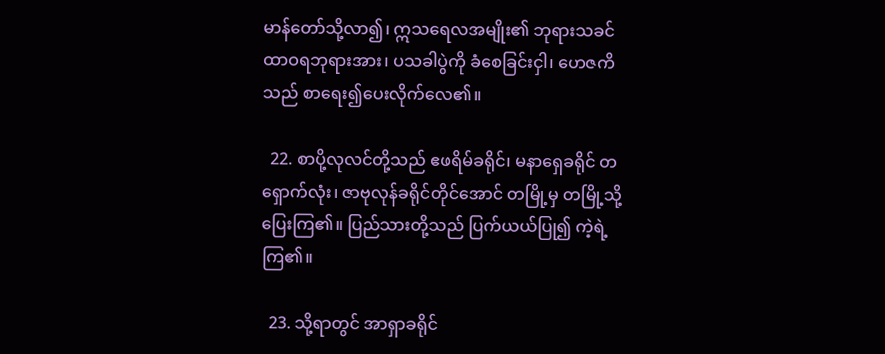မာန်တော်သို့လာ၍၊ ဣသရေလအမျိုး၏ ဘုရားသခင်ထာဝရဘုရားအား၊ ပသခါပွဲကို ခံစေခြင်းငှါ၊ ဟေဇကိသည် စာရေး၍ပေးလိုက်လေ၏။

  22. စာပို့လုလင်တို့သည် ဧဖရိမ်ခရိုင်၊ မနာရှေခရိုင် တရှောက်လုံး၊ ဇာဗုလုန်ခရိုင်တိုင်အောင် တမြို့မှ တမြို့သို့ ပြေးကြ၏။ ပြည်သားတို့သည် ပြက်ယယ်ပြု၍ ကဲ့ရဲ့ကြ၏။

  23. သို့ရာတွင် အာရှာခရိုင်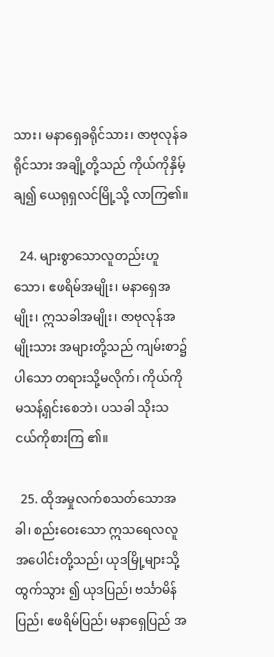သား၊ မနာရှေခရိုင်သား၊ ဇာဗုလုန်ခရိုင်သား အချို့တို့သည် ကိုယ်ကိုနှိမ့်ချ၍ ယေရုရှလင်မြို့သို့ လာကြ၏။

  24. များစွာသောလူတည်းဟူသော၊ ဧဖရိမ်အမျိုး၊ မနာရှေအမျိုး၊ ဣသခါအမျိုး၊ ဇာဗုလုန်အမျိုးသား အများတို့သည် ကျမ်းစာ၌ပါသော တရားသို့မလိုက်၊ ကိုယ်ကိုမသန့်ရှင်းစေဘဲ၊ ပသခါ သိုးသငယ်ကိုစားကြ ၏။

  25. ထိုအမှုလက်စသတ်သောအခါ၊ စည်းဝေးသော ဣသရေလလူအပေါင်းတို့သည်၊ ယုဒမြို့များသို့ ထွက်သွား ၍ ယုဒပြည်၊ ဗင်္သာမိန်ပြည်၊ ဧဖရိမ်ပြည်၊ မနာရှေပြည် အ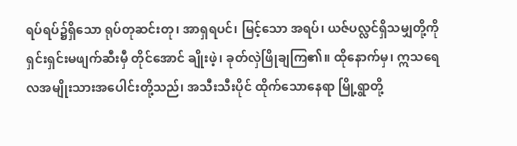ရပ်ရပ်၌ရှိသော ရုပ်တုဆင်းတု၊ အာရှရပင်၊ မြင့်သော အရပ်၊ ယဇ်ပလ္လင်ရှိသမျှတို့ကို ရှင်းရှင်းမဖျက်ဆီးမှီ တိုင်အောင် ချိုးဖဲ့၊ ခုတ်လှဲဖြိုချကြ၏။ ထိုနောက်မှ၊ ဣသရေလအမျိုးသားအပေါင်းတို့သည်၊ အသီးသီးပိုင် ထိုက်သောနေရာ မြို့ရွာတို့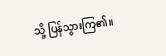သို့ ပြန်သွားကြ၏။